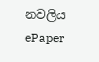නවලිය
ePaper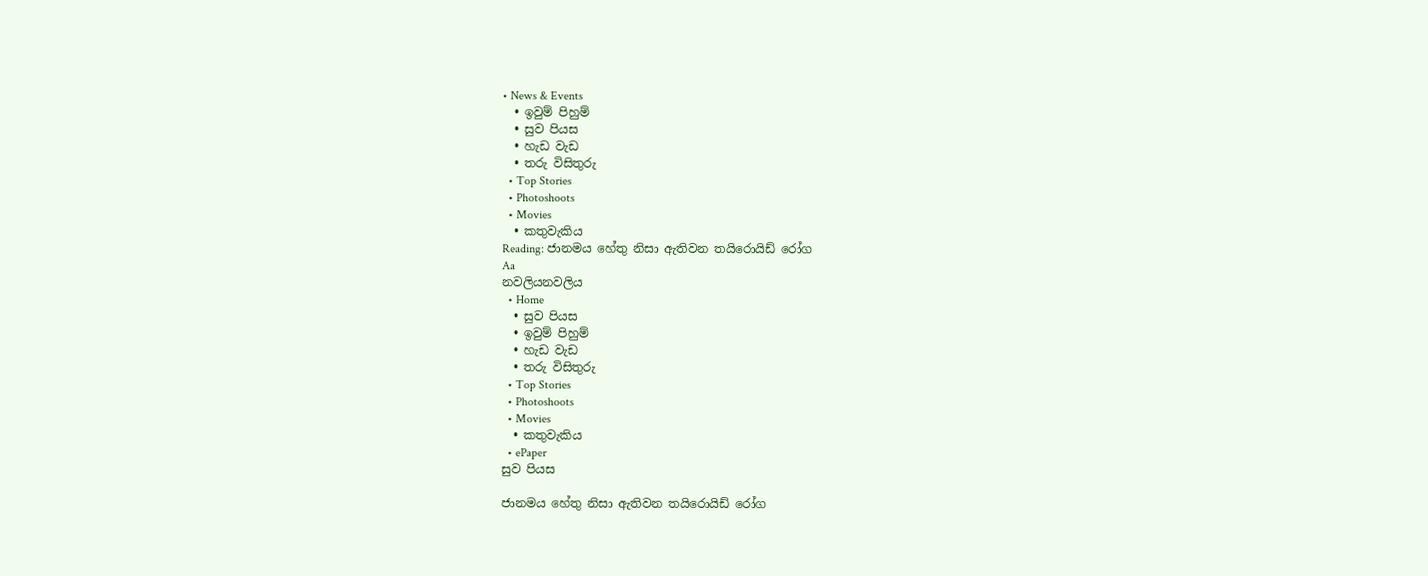• News & Events
  • ඉවුම් පිහුම්
  • සුව පියස
  • හැඩ වැඩ
  • තරු විසිතුරු
  • Top Stories
  • Photoshoots
  • Movies
  • කතුවැකිය
Reading: ජානමය හේතු නිසා ඇතිවන තයිරොයිඩ් රෝග
Aa
නවලියනවලිය
  • Home
  • සුව පියස
  • ඉවුම් පිහුම්
  • හැඩ වැඩ
  • තරු විසිතුරු
  • Top Stories
  • Photoshoots
  • Movies
  • කතුවැකිය
  • ePaper
සුව පියස

ජානමය හේතු නිසා ඇතිවන තයිරොයිඩ් රෝග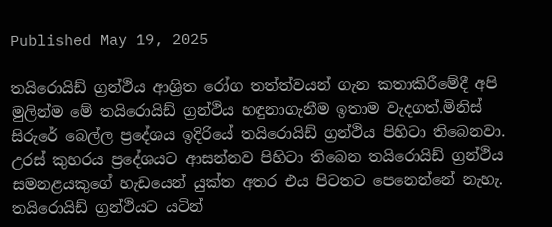Published May 19, 2025

තයිරොයිඩ් ග්‍රන්ථිය ආශ්‍රිත රෝග තත්ත්වයන් ගැන කතාකිරීමේදී අපි මුලින්ම මේ තයිරොයිඩ් ග්‍රන්ථිය හඳුනාගැනීම ඉතාම වැදගත්.මිනිස් සිරුරේ බෙල්ල ප්‍රදේශය ඉදිරියේ තයිරොයිඩ් ග්‍රන්ථිය පිහිටා තිබෙනවා. උරස් කුහරය ප්‍රදේශයට ආසන්නව පිහිටා තිබෙන තයිරොයිඩ් ග්‍රන්ථිය සමනළයකුගේ හැඩයෙන් යුක්ත අතර එය පිටතට පෙනෙන්නේ නැහැ. තයිරොයිඩ් ග්‍රන්ථියට යටින්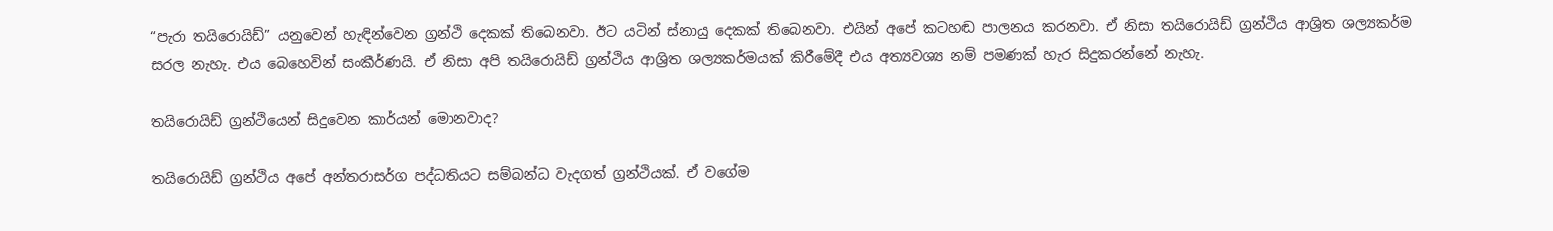“පැරා තයිරොයිඩ්” යනුවෙන් හැඳින්වෙන ග්‍රන්ථි දෙකක් තිබෙනවා. ඊට යටින් ස්නායු දෙකක් තිබෙනවා. එයින් අපේ කටහඬ පාලනය කරනවා. ඒ නිසා තයිරොයිඩ් ග්‍රන්ථිය ආශ්‍රිත ශල්‍යකර්ම සරල නැහැ. එය බෙහෙවින් සංකීර්ණයි. ඒ නිසා අපි තයිරොයිඩ් ග්‍රන්ථිය ආශ්‍රිත ශල්‍යකර්මයක් කිරීමේදී එය අත්‍යවශ්‍ය නම් පමණක් හැර සිදුකරන්නේ නැහැ.

තයිරොයිඩ් ග්‍රන්ථියෙන් සිදුවෙන කාර්යන් මොනවාද?

තයිරොයිඩ් ග්‍රන්ථිය අපේ අන්තරාසර්ග පද්ධතියට සම්බන්ධ වැදගත් ග්‍රන්ථියක්. ඒ වගේම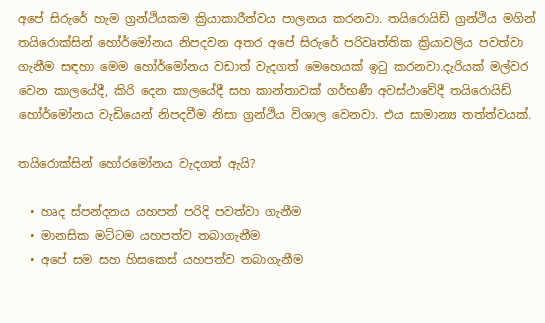අපේ සිරුරේ හැම ග්‍රන්ථියකම ක්‍රියාකාරීත්වය පාලනය කරනවා. තයිරොයිඩ් ග්‍රන්ථිය මගින් තයිරොක්සින් හෝර්මෝනය නිපදවන අතර අපේ සිරුරේ පරිවෘත්තික ක්‍රියාවලිය පවත්වා ගැනීම සඳහා මෙම හෝර්මෝනය වඩාත් වැදගත් මෙහෙයක් ඉටු කරනවා.දැරියක් මල්වර වෙන කාලයේදී, කිරි දෙන කාලයේදී සහ කාන්තාවක් ගර්භණී අවස්ථාවේදී තයිරොයිඩ් හෝර්මෝනය වැඩියෙන් නිපදවීම නිසා ග්‍රන්ථිය විශාල වෙනවා. එය සාමාන්‍ය තත්ත්වයක්.

තයිරොක්සින් හෝරමෝනය වැදගත් ඇයි?

  • හෘද ස්පන්දනය යහපත් පරිදි පවත්වා ගැනීම
  • මානසික මට්ටම යහපත්ව තබාගැනීම
  • අපේ සම සහ හිසකෙස් යහපත්ව තබාගැනීම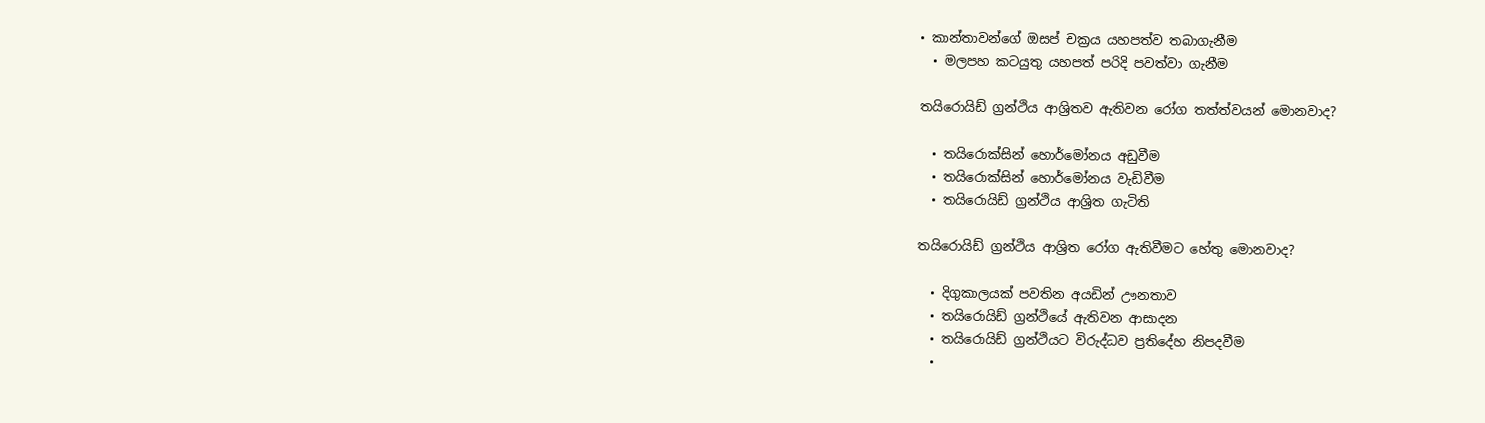• කාන්තාවන්ගේ ඔසප් චක්‍රය යහපත්ව තබාගැනීම
  • මලපහ කටයුතු යහපත් පරිදි පවත්වා ගැනීම

තයිරොයිඩ් ග්‍රන්ථිය ආශ්‍රිතව ඇතිවන රෝග තත්ත්වයන් මොනවාද?

  • තයිරොක්සින් හොර්මෝනය අඩුවීම
  • තයිරොක්සින් හොර්මෝනය වැඩිවීම
  • තයිරොයිඩ් ග්‍රන්ථිය ආශ්‍රිත ගැටිති

තයිරොයිඩ් ග්‍රන්ථිය ආශ්‍රිත රෝග ඇතිවීමට හේතු මොනවාද?

  • දිගුකාලයක් පවතින අයඩින් ඌනතාව
  • තයිරොයිඩ් ග්‍රන්ථියේ ඇතිවන ආසාදන
  • තයිරොයිඩ් ග්‍රන්ථියට විරුද්ධව ප්‍රතිදේහ නිපදවීම
  •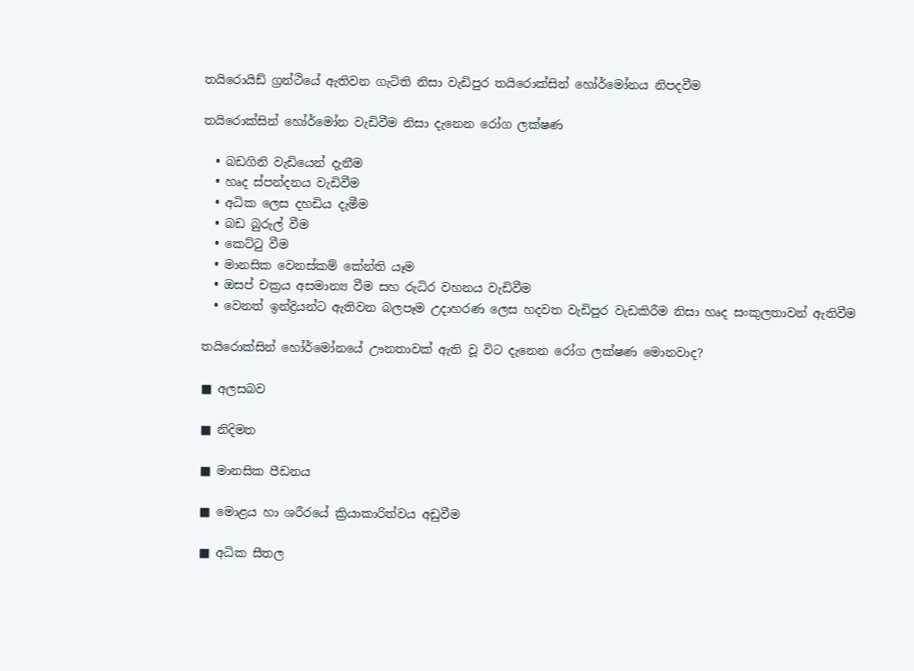තයිරොයිඩ් ග්‍රන්ථියේ ඇතිවන ගැටිති නිසා වැඩිපුර තයිරොක්සින් හෝර්මෝනය නිපදවීම

තයිරොක්සින් හෝර්මෝන වැඩිවීම නිසා දැනෙන රෝග ලක්ෂණ

  • බඩගිනි වැඩියෙන් දැනීම
  • හෘද ස්පන්දනය වැඩිවීම
  • අධික ලෙස දහඩිය දැමීම
  • බඩ බුරුල් වීම
  • කෙට්ටු වීම
  • මානසික වෙනස්කම් කේන්ති යෑම
  • ඔසප් චක්‍රය අසමාන්‍ය වීම සහ රුධිර වහනය වැඩිවීම
  • වෙනත් ඉන්ද්‍රියන්ට ඇතිවන බලපෑම උදාහරණ ලෙස හදවත වැඩිපුර වැඩකිරීම නිසා හෘද සංකුලතාවන් ඇතිවීම

තයිරොක්සින් හෝර්මෝනයේ ඌනතාවක් ඇති වූ විට දැනෙන රෝග ලක්ෂණ මොනවාද?

■ අලසබව

■ නිදිමත

■ මානසික පීඩනය

■ මොළය හා ශරීරයේ ක්‍රියාකාරිත්වය අඩුවීම

■ අධික සීතල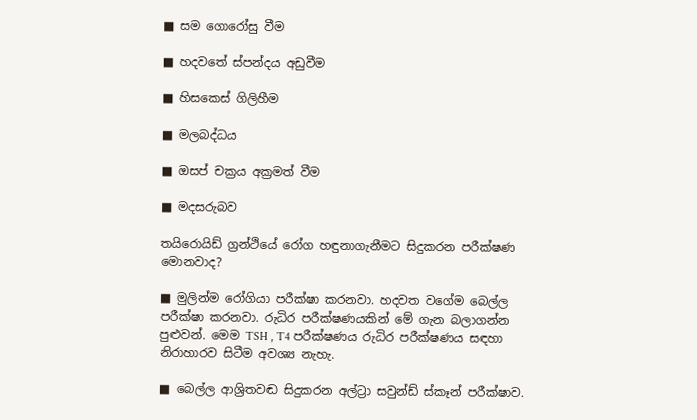■ සම ගොරෝසු වීම

■ හදවතේ ස්පන්දය අඩුවීම

■ හිසකෙස් ගිලිහීම

■ මලබද්ධය

■ ඔසප් චක්‍රය අක්‍රමත් වීම

■ මදසරුබව

තයිරොයිඩ් ග්‍රන්ථියේ රෝග හඳුනාගැනීමට සිදුකරන පරීක්ෂණ මොනවාද?

■ මුලින්ම රෝගියා පරීක්ෂා කරනවා. හදවත වගේම බෙල්ල පරීක්ෂා කරනවා. රුධිර පරීක්ෂණයකින් මේ ගැන බලාගන්න පුළුවන්. මෙම TSH , T4 පරීක්ෂණය රුධිර පරීක්ෂණය සඳහා නිරාහාරව සිටීම අවශ්‍ය නැහැ.

■ බෙල්ල ආශ්‍රිතවඬ සිදුකරන අල්ට්‍රා සවුන්ඩ් ස්කෑන් පරීක්ෂාව.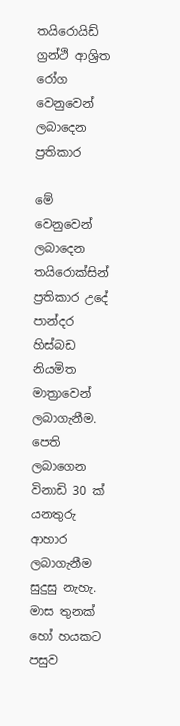තයිරොයිඩ් ග්‍රන්ථි ආශ්‍රිත රෝග වෙනුවෙන් ලබාදෙන ප්‍රතිකාර

මේ වෙනුවෙන් ලබාදෙන තයිරොක්සින් ප්‍රතිකාර උදේ පාන්දර හිස්බඩ නියමිත මාත්‍රාවෙන් ලබාගැනීම. පෙති ලබාගෙන විනාඩි 30 ක් යනතුරු ආහාර ලබාගැනීම සුදුසු නැහැ. මාස තුනක් හෝ හයකට පසුව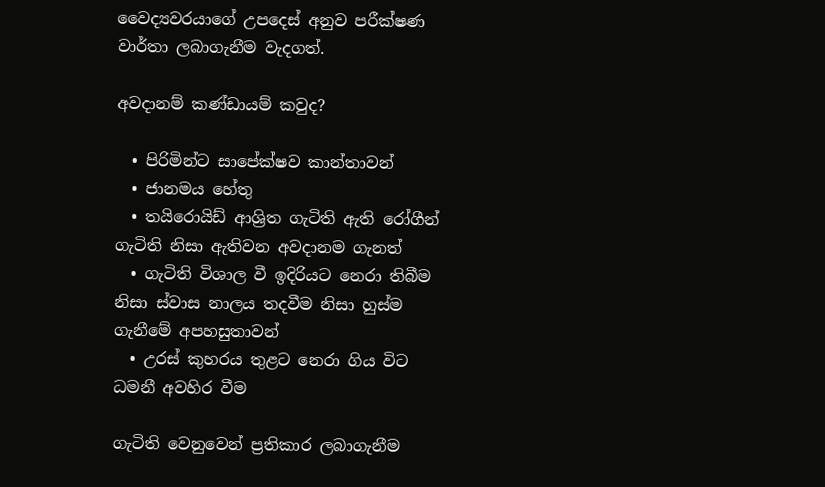වෛද්‍යවරයාගේ උපදෙස් අනුව පරීක්ෂණ වාර්තා ලබාගැනීම වැදගත්.

අවදානම් කණ්ඩායම් කවුද?

  • පිරිමින්ට සාපේක්ෂව කාන්තාවන්
  • ජානමය හේතු
  • තයිරොයිඩ් ආශ්‍රිත ගැටිති ඇති රෝගීන් ගැටිති නිසා ඇතිවන අවදානම ගැනත්
  • ගැටිති විශාල වී ඉදිරියට නෙරා තිබීම නිසා ස්වාස නාලය තදවීම නිසා හුස්ම ගැනීමේ අපහසුතාවන්
  • උරස් කුහරය තුළට නෙරා ගිය විට ධමනී අවහිර වීම

ගැටිති වෙනුවෙන් ප්‍රතිකාර ලබාගැනීම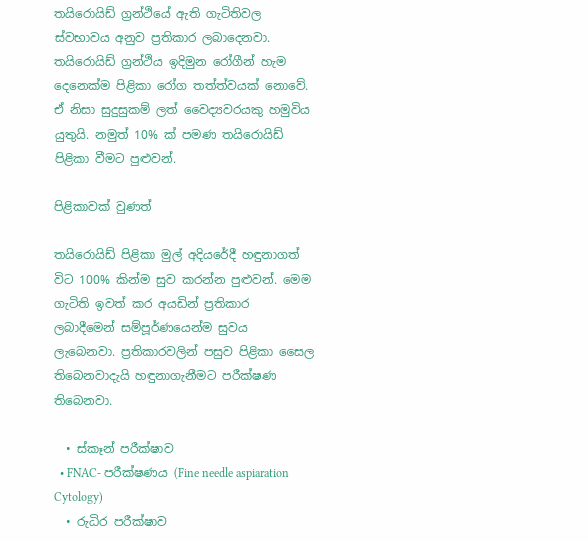තයිරොයිඩ් ග්‍රන්ථියේ ඇති ගැටිතිවල ස්වභාවය අනුව ප්‍රතිකාර ලබාදෙනවා. තයිරොයිඩ් ග්‍රන්ථිය ඉදිමුන රෝගීන් හැම දෙනෙක්ම පිළිකා රෝග තත්ත්වයක් නොවේ. ඒ නිසා සුදුසුකම් ලත් වෛද්‍යවරයකු හමුවිය යුතුයි. නමුත් 10% ක් පමණ තයිරොයිඩ් පිළිකා වීමට පුළුවන්.

පිළිකාවක් වුණත්

තයිරොයිඩ් පිළිකා මුල් අදියරේදී හඳුනාගත් විට 100% කින්ම සුව කරන්න පුළුවන්. මෙම ගැටිති ඉවත් කර අයඩින් ප්‍රතිකාර ලබාදීමෙන් සම්පූර්ණයෙන්ම සුවය ලැබෙනවා. ප්‍රතිකාරවලින් පසුව පිළිකා සෛල තිබෙනවාදැයි හඳුනාගැනීමට පරීක්ෂණ තිබෙනවා.

  • ස්කෑන් පරීක්ෂාව
  • FNAC- පරීක්ෂණය (Fine needle aspiaration Cytology)
  • රුධිර පරීක්ෂාව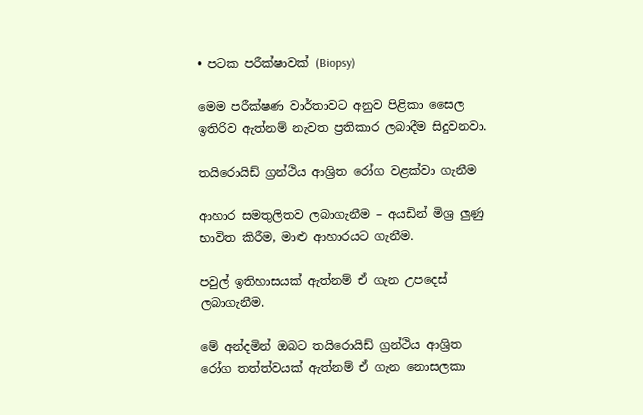• පටක පරීක්ෂාවක් (Biopsy)

මෙම පරීක්ෂණ වාර්තාවට අනුව පිළිකා සෛල ඉතිරිව ඇත්නම් නැවත ප්‍රතිකාර ලබාදීම සිදුවනවා.

තයිරොයිඩ් ග්‍රන්ථිය ආශ්‍රිත රෝග වළක්වා ගැනීම

ආහාර සමතුලිතව ලබාගැනීම – අයඩින් මිශ්‍ර ලුණු භාවිත කිරීම, මාළු ආහාරයට ගැනීම.

පවුල් ඉතිහාසයක් ඇත්නම් ඒ ගැන උපදෙස් ලබාගැනීම.

මේ අන්දමින් ඔබට තයිරොයිඩ් ග්‍රන්ථිය ආශ්‍රිත රෝග තත්ත්වයක් ඇත්නම් ඒ ගැන නොසලකා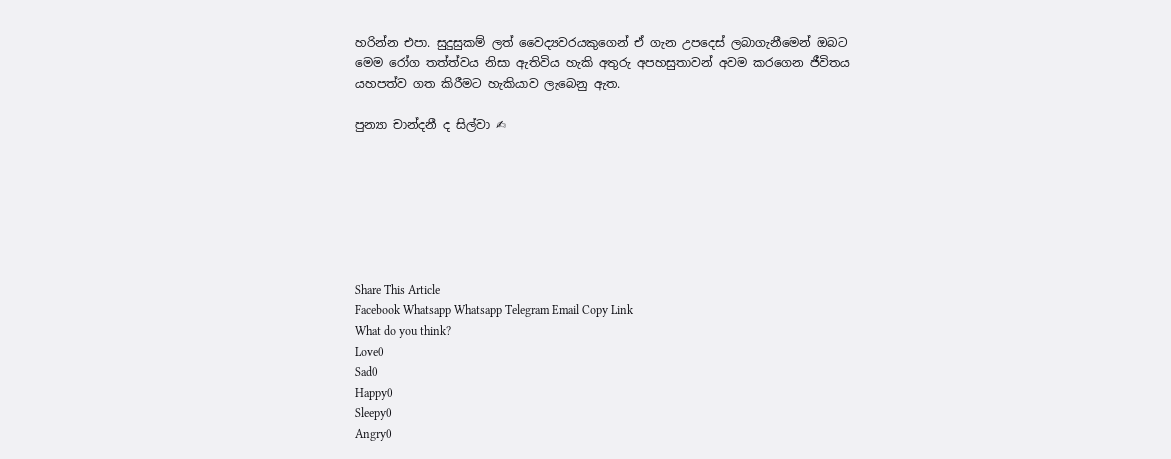හරින්න එපා. සුදුසුකම් ලත් වෛද්‍යවරයකුගෙන් ඒ ගැන උපදෙස් ලබාගැනීමෙන් ඔබට මෙම රෝග තත්ත්වය නිසා ඇතිවිය හැකි අතුරු අපහසුතාවන් අවම කරගෙන ජීවිතය යහපත්ව ගත කිරීමට හැකියාව ලැබෙනු ඇත.

පුන්‍යා චාන්දනී ද සිල්වා ✍







Share This Article
Facebook Whatsapp Whatsapp Telegram Email Copy Link
What do you think?
Love0
Sad0
Happy0
Sleepy0
Angry0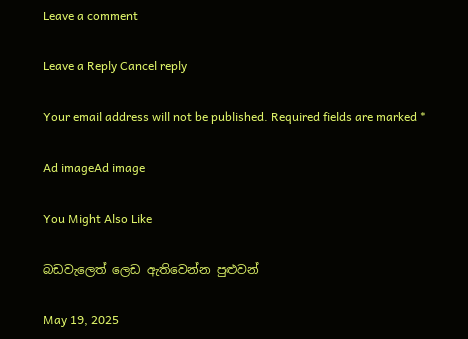Leave a comment

Leave a Reply Cancel reply

Your email address will not be published. Required fields are marked *

Ad imageAd image

You Might Also Like

බඩවැලෙත් ලෙඩ ඇතිවෙන්න පුළුවන්

May 19, 2025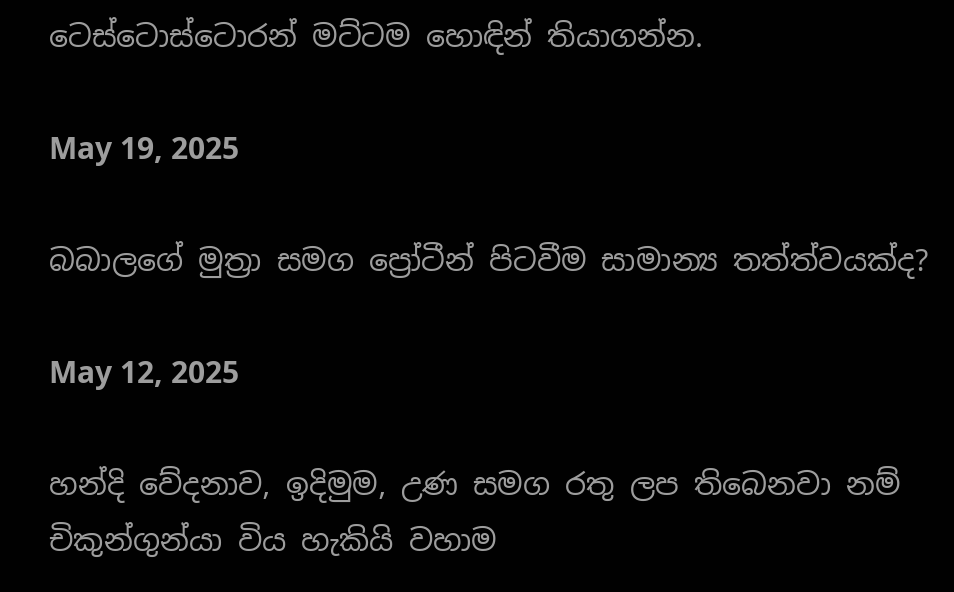ටෙස්ටොස්ටොරන් මට්ටම හොඳින් තියාගන්න.

May 19, 2025

බබාලගේ මුත්‍රා සමග ප්‍රෝටීන් පිටවීම සාමාන්‍ය තත්ත්වයක්ද?

May 12, 2025

හන්දි වේදනාව, ඉදිමුම, උණ සමග රතු ලප තිබෙනවා නම් චිකුන්ගුන්යා විය හැකියි වහාම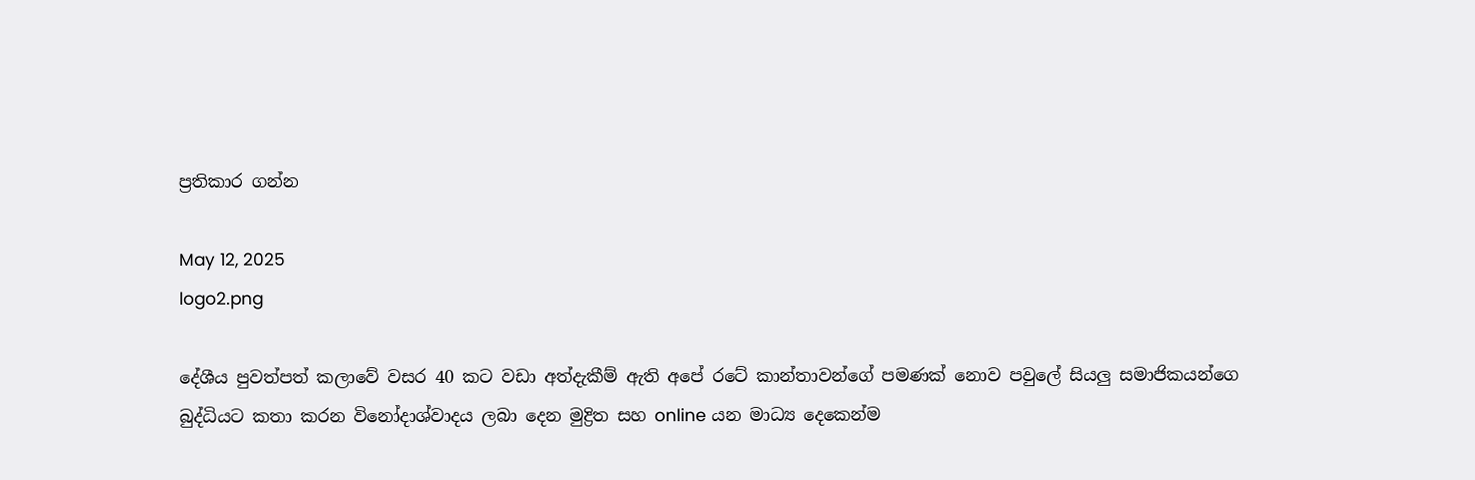ප්‍රතිකාර ගන්න

May 12, 2025
logo2.png

දේශීය පුවත්පත් කලාවේ වසර 40 කට වඩා අත්දැකීම් ඇති අපේ රටේ කාන්තාවන්ගේ පමණක් නොව පවුලේ සියලු සමාජිකයන්ගෙ බුද්ධියට කතා කරන විනෝදාශ්වාදය ලබා දෙන මුද්‍රිත සහ online යන මාධ්‍ය දෙකෙන්ම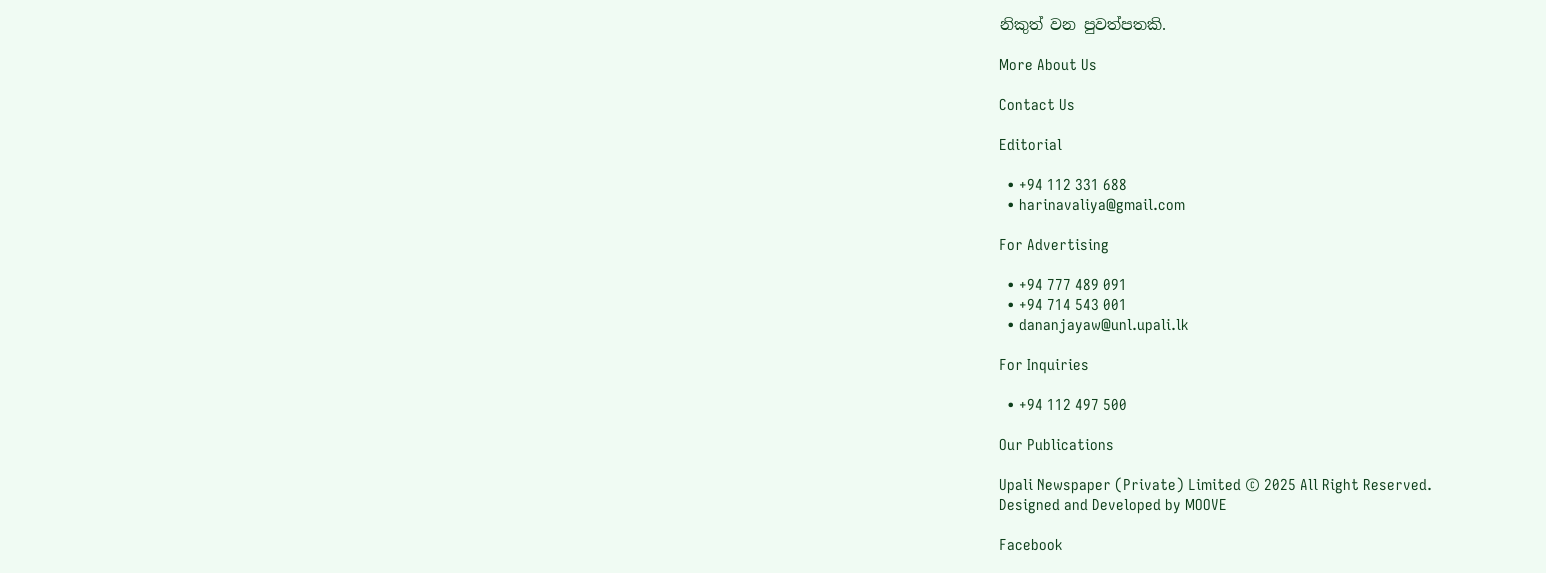නිකුත් වන පුවත්පතකි.

More About Us

Contact Us

Editorial

  • +94 112 331 688
  • harinavaliya@gmail.com

For Advertising

  • +94 777 489 091
  • +94 714 543 001
  • dananjayaw@unl.upali.lk

For Inquiries

  • +94 112 497 500

Our Publications

Upali Newspaper (Private) Limited © 2025 All Right Reserved.
Designed and Developed by MOOVE

Facebook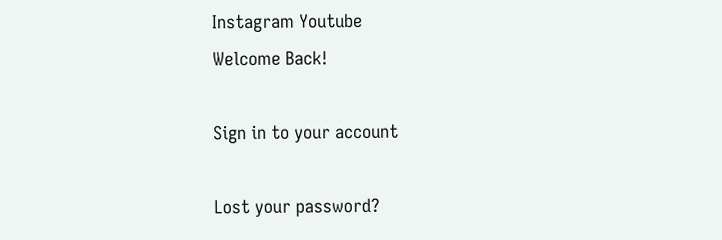Instagram Youtube
Welcome Back!

Sign in to your account

Lost your password?